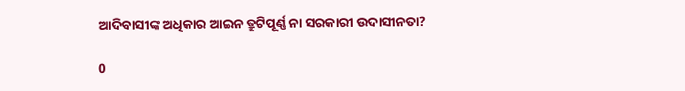ଆଦିବାସୀଙ୍କ ଅଧିକାର ଆଇନ ତ୍ରୁଟିପୂର୍ଣ୍ଣ ନା ସରକାରୀ ଉଦାସୀନତା?

0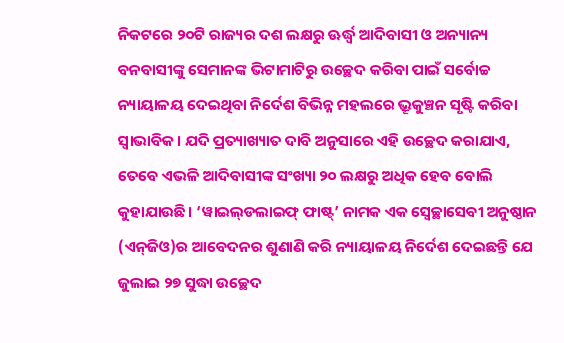ନିକଟରେ ୨୦ଟି ରାଜ୍ୟର ଦଶ ଲକ୍ଷରୁ ଊର୍ଦ୍ଧ୍ବ ଆଦିବାସୀ ଓ ଅନ୍ୟାନ୍ୟ ବନବାସୀଙ୍କୁ ସେମାନଙ୍କ ଭିଟାମାଟିରୁ ଉଚ୍ଛେଦ କରିବା ପାଇଁ ସର୍ବୋଚ୍ଚ ନ୍ୟାୟାଳୟ ଦେଇଥିବା ନିର୍ଦେଶ ବିଭିନ୍ନ ମହଲରେ ଭ୍ରୂକୁଞ୍ଚନ ସୃଷ୍ଟି କରିବା ସ୍ବାଭାବିକ। ଯଦି ପ୍ରତ୍ୟାଖ୍ୟାତ ଦାବି ଅନୁସାରେ ଏହି ଉଚ୍ଛେଦ କରାଯାଏ, ତେବେ ଏଭଳି ଆଦିବାସୀଙ୍କ ସଂଖ୍ୟା ୨୦ ଲକ୍ଷରୁ ଅଧିକ ହେବ ବୋଲି କୁହାଯାଉଛି। ‘ୱାଇଲ୍‌ଡଲାଇଫ୍ ଫାଷ୍ଟ୍’ ନାମକ ଏକ ସ୍ବେଚ୍ଛାସେବୀ ଅନୁଷ୍ଠାନ (ଏନ୍‌ଜିଓ)ର ଆବେଦନର ଶୁଣାଣି କରି ନ୍ୟାୟାଳୟ ନିର୍ଦେଶ ଦେଇଛନ୍ତି ଯେ ଜୁଲାଇ ୨୭ ସୁଦ୍ଧା ଉଚ୍ଛେଦ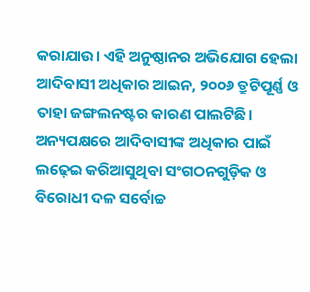କରାଯାଉ। ଏହି ଅନୁଷ୍ଠାନର ଅଭିଯୋଗ ହେଲା ଆଦିବାସୀ ଅଧିକାର ଆଇନ, ୨୦୦୬ ତ୍ରୁଟିପୂର୍ଣ୍ଣ ଓ ତାହା ଜଙ୍ଗଲନଷ୍ଟର କାରଣ ପାଲଟିଛି। ଅନ୍ୟପକ୍ଷରେ ଆଦିବାସୀଙ୍କ ଅଧିକାର ପାଇଁ ଲଢ଼େଇ କରିଆସୁଥିବା ସଂଗଠନଗୁଡ଼ିକ ଓ ବିରୋଧୀ ଦଳ ସର୍ବୋଚ୍ଚ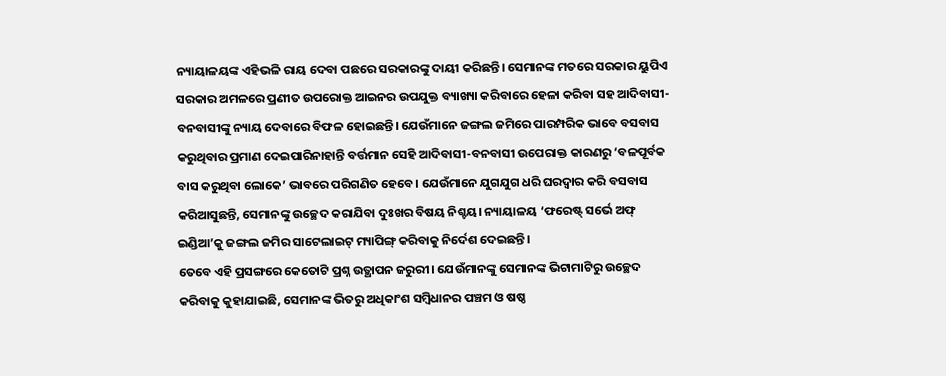ନ୍ୟାୟାଳୟଙ୍କ ଏହିଭଳି ରାୟ ଦେବା ପଛରେ ସରକାରଙ୍କୁ ଦାୟୀ କରିଛନ୍ତି। ସେମାନଙ୍କ ମତରେ ସରକାର ୟୁପିଏ ସରକାର ଅମଳରେ ପ୍ରଣୀତ ଉପରୋକ୍ତ ଆଇନର ଉପଯୁକ୍ତ ବ୍ୟାଖ୍ୟା କରିବାରେ ହେଳା କରିବା ସହ ଆଦିବାସୀ-ବନବାସୀଙ୍କୁ ନ୍ୟାୟ ଦେବାରେ ବିଫଳ ହୋଇଛନ୍ତି। ଯେଉଁମାନେ ଜଙ୍ଗଲ ଜମିରେ ପାରମ୍ପରିକ ଭାବେ ବସବାସ କରୁଥିବାର ପ୍ରମାଣ ଦେଇପାରିନାହାନ୍ତି ବର୍ତ୍ତମାନ ସେହି ଆଦିବାସୀ-ବନବାସୀ ଉପ‌େ‌ରାକ୍ତ କାରଣରୁ ‘ବଳପୂର୍ବକ ବାସ କରୁଥିବା ଲୋକେ’ ଭାବରେ ପରିଗଣିତ ହେବେ। ଯେଉଁମାନେ ଯୁଗଯୁଗ ଧରି ଘରଦ୍ବାର କରି ବସବାସ କରିଆସୁଛନ୍ତି, ସେମାନଙ୍କୁ ଉଚ୍ଛେଦ କରାଯିବା ଦୁଃଖର ବିଷୟ ନିଶ୍ଚୟ। ନ୍ୟାୟାଳୟ ‘ଫରେଷ୍ଟ୍ ସର୍ଭେ ଅଫ୍ ଇଣ୍ଡିଆ’କୁ ଜଙ୍ଗଲ ଜମିର ସାଟେଲାଇଟ୍ ମ୍ୟାପିଙ୍ଗ୍ କରିବାକୁ ନିର୍ଦେଶ ଦେଇଛନ୍ତି।
ତେବେ ଏହି ପ୍ରସଙ୍ଗରେ କେତୋଟି ପ୍ରଶ୍ନ ଉତ୍ଥାପନ ଜରୁରୀ। ଯେଉଁମାନଙ୍କୁ ସେମାନଙ୍କ ଭିଟାମାଟିରୁ ଉଚ୍ଛେଦ କରିବାକୁ କୁହାଯାଇଛି, ସେମାନଙ୍କ ଭିତରୁ ଅଧିକାଂଶ ସମ୍ବିଧାନର ପଞ୍ଚମ ଓ ଷଷ୍ଠ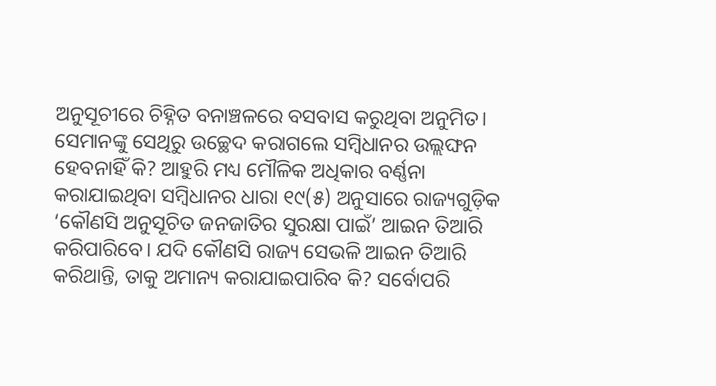ଅନୁସୂଚୀରେ ଚିହ୍ନିତ ବନାଞ୍ଚଳରେ ବସବାସ କରୁଥିବା ଅନୁମିତ। ସେମାନଙ୍କୁ ସେଥିରୁ ଉଚ୍ଛେଦ କରାଗଲେ ସମ୍ବିଧାନର ଉଲ୍ଲଙ୍ଘନ ହେବନାହିଁ କି? ଆହୁରି ମଧ୍ୟ ମୌଳିକ ଅଧିକାର ବର୍ଣ୍ଣନା କରାଯାଇଥିବା ସମ୍ବିଧାନର ଧାରା ୧୯(୫) ଅନୁସାରେ ରାଜ୍ୟଗୁଡ଼ିକ ‘କୌଣସି ଅନୁସୂଚିତ ଜନଜାତିର ସୁରକ୍ଷା ପାଇଁ’ ଆଇନ ତିଆରି କରିପାରିବେ। ଯଦି କୌଣସି ରାଜ୍ୟ ସେଭଳି ଆଇନ ତିଆରି କରିଥାନ୍ତି, ତାକୁ ଅମାନ୍ୟ କରାଯାଇପାରିବ କି? ସର୍ବୋପରି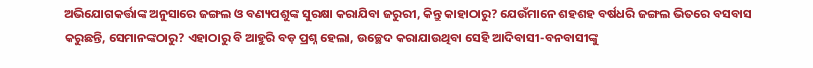ଅଭିଯୋଗକର୍ତ୍ତାଙ୍କ ଅନୁସାରେ ଜଙ୍ଗଲ ଓ ବଣ୍ୟପଶୁଙ୍କ ସୁରକ୍ଷା କରାଯିବା ଜରୁରୀ, କିନ୍ତୁ କାହାଠାରୁ? ଯେଉଁମାନେ ଶହଶହ ବର୍ଷଧରି ଜଙ୍ଗଲ ଭିତରେ ବସବାସ କରୁଛନ୍ତି, ସେମାନଙ୍କଠାରୁ? ଏହାଠାରୁ ବି ଆହୁରି ବଡ଼ ପ୍ରଶ୍ନ ହେଲା, ଉଚ୍ଛେଦ କରାଯାଉଥିବା ସେହି ଆଦିବାସୀ-ବନବାସୀଙ୍କୁ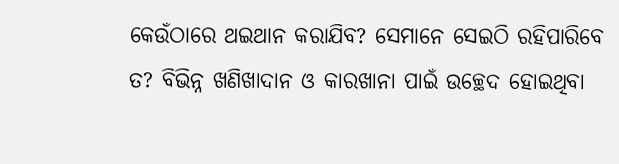କେଉଁଠାରେ ଥଇଥାନ କରାଯିବ? ସେମାନେ ସେଇଠି ରହିପାରିବେ ତ? ବିଭିନ୍ନ ଖଣିଖାଦାନ ଓ କାରଖାନା ପାଇଁ ଉଚ୍ଛେଦ ହୋଇଥିବା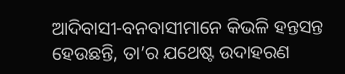ଆଦିବାସୀ-ବନବାସୀମାନେ କିଭଳି ହନ୍ତସନ୍ତ ହେଉଛନ୍ତି, ତା’ର ଯଥେଷ୍ଟ ଉଦାହରଣ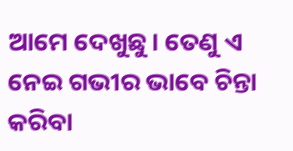ଆମେ ଦେଖୁଛୁ। ତେଣୁ ଏ ନେଇ ଗଭୀର ଭାବେ ଚିନ୍ତା କରିବା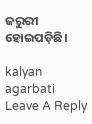ଜରୁରୀ ହୋଇପଡ଼ିଛି।

kalyan agarbati
Leave A Reply